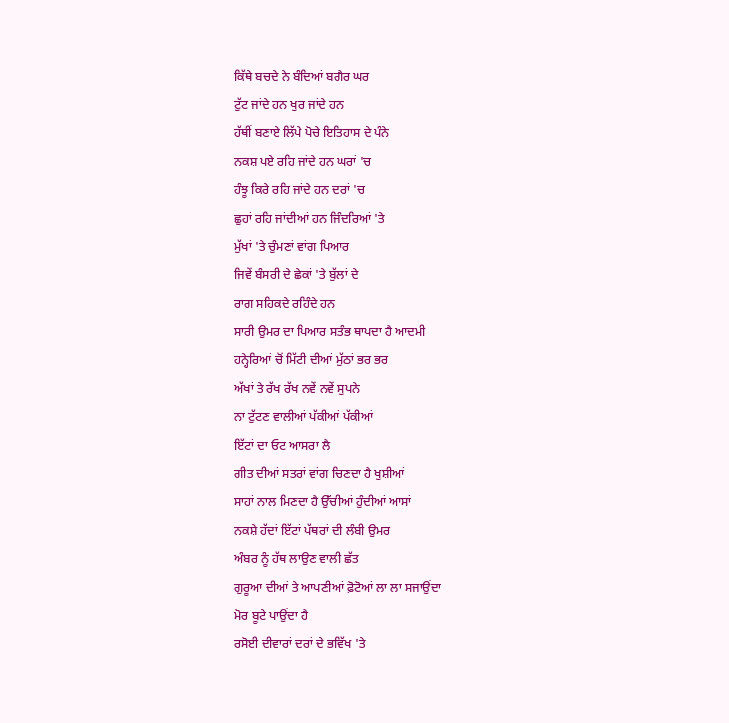ਕਿੱਥੇ ਬਚਦੇ ਨੇ ਬੰਦਿਆਂ ਬਗੈਰ ਘਰ
ਟੁੱਟ ਜਾਂਦੇ ਹਨ ਖੁਰ ਜਾਂਦੇ ਹਨ
ਹੱਥੀਂ ਬਣਾਏ ਲਿੱਪੇ ਪੋਚੇ ਇਤਿਹਾਸ ਦੇ ਪੰਨੇ
ਨਕਸ਼ ਪਏ ਰਹਿ ਜਾਂਦੇ ਹਨ ਘਰਾਂ 'ਚ
ਹੰਝੂ ਕਿਰੇ ਰਹਿ ਜਾਂਦੇ ਹਨ ਦਰਾਂ 'ਚ
ਛੁਹਾਂ ਰਹਿ ਜਾਂਦੀਆਂ ਹਨ ਜਿੰਦਰਿਆਂ 'ਤੇ
ਮੁੱਖਾਂ 'ਤੇ ਚੁੰਮਣਾਂ ਵਾਂਗ ਪਿਆਰ
ਜਿਵੇਂ ਬੰਸਰੀ ਦੇ ਛੇਕਾਂ 'ਤੇ ਬੁੱਲਾਂ ਦੇ
ਰਾਗ ਸਹਿਕਦੇ ਰਹਿੰਦੇ ਹਨ
ਸਾਰੀ ਉਮਰ ਦਾ ਪਿਆਰ ਸਤੰਭ ਥਾਪਦਾ ਹੈ ਆਦਮੀ
ਹਨ੍ਹੇਰਿਆਂ ਚੋਂ ਮਿੱਟੀ ਦੀਆਂ ਮੁੱਠਾਂ ਭਰ ਭਰ
ਅੱਖਾਂ ਤੇ ਰੱਖ ਰੱਖ ਨਵੇਂ ਨਵੇਂ ਸੁਪਨੇ
ਨਾ ਟੁੱਟਣ ਵਾਲੀਆਂ ਪੱਕੀਆਂ ਪੱਕੀਆਂ
ਇੱਟਾਂ ਦਾ ਓਟ ਆਸਰਾ ਲੈ
ਗੀਤ ਦੀਆਂ ਸਤਰਾਂ ਵਾਂਗ ਚਿਣਦਾ ਹੈ ਖੁਸ਼ੀਆਂ
ਸਾਹਾਂ ਨਾਲ ਮਿਣਦਾ ਹੈ ਉੱਚੀਆਂ ਹੁੰਦੀਆਂ ਆਸਾਂ
ਨਕਸ਼ੇ ਹੱਦਾਂ ਇੱਟਾਂ ਪੱਥਰਾਂ ਦੀ ਲੰਬੀ ਉਮਰ
ਅੰਬਰ ਨੂੰ ਹੱਥ ਲਾਉਣ ਵਾਲੀ ਛੱਤ
ਗੁਰੂਆ ਦੀਆਂ ਤੇ ਆਪਣੀਆਂ ਫ਼ੋਟੋਆਂ ਲਾ ਲਾ ਸਜਾਉਂਦਾ
ਮੋਰ ਬੂਟੇ ਪਾਉਂਦਾ ਹੈ
ਰਸੋਈ ਦੀਵਾਰਾਂ ਦਰਾਂ ਦੇ ਭਵਿੱਖ 'ਤੇ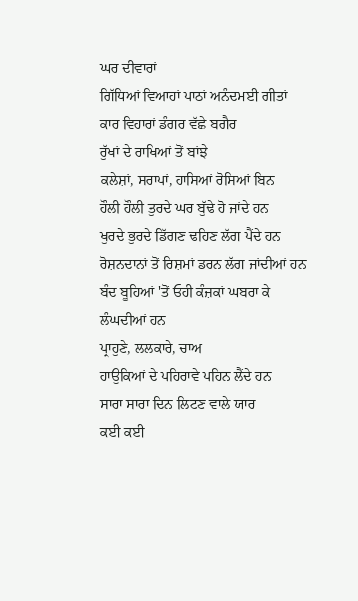ਘਰ ਦੀਵਾਰਾਂ
ਗਿੱਧਿਆਂ ਵਿਆਹਾਂ ਪਾਠਾਂ ਅਨੰਦਮਈ ਗੀਤਾਂ
ਕਾਰ ਵਿਹਾਰਾਂ ਡੰਗਰ ਵੱਛੇ ਬਗੈਰ
ਰੁੱਖਾਂ ਦੇ ਰਾਖਿਆਂ ਤੋਂ ਬਾਂਝੇ
ਕਲੇਸ਼ਾਂ, ਸਰਾਪਾਂ, ਹਾਸਿਆਂ ਰੋਸਿਆਂ ਬਿਨ
ਹੌਲੀ ਹੌਲੀ ਤੁਰਦੇ ਘਰ ਬੁੱਢੇ ਹੋ ਜਾਂਦੇ ਹਨ
ਖੁਰਦੇ ਭੁਰਦੇ ਡਿੱਗਣ ਢਹਿਣ ਲੱਗ ਪੈਂਦੇ ਹਨ
ਰੋਸ਼ਨਦਾਨਾਂ ਤੋਂ ਰਿਸ਼ਮਾਂ ਡਰਨ ਲੱਗ ਜਾਂਦੀਆਂ ਹਨ
ਬੰਦ ਬੂਹਿਆਂ 'ਤੋਂ ਓਹੀ ਕੰਜ਼ਕਾਂ ਘਬਰਾ ਕੇ ਲੰਘਦੀਆਂ ਹਨ
ਪ੍ਰਾਹੁਣੇ, ਲਲਕਾਰੇ, ਚਾਅ
ਹਾਉਕਿਆਂ ਦੇ ਪਹਿਰਾਵੇ ਪਹਿਨ ਲੈਂਦੇ ਹਨ
ਸਾਰਾ ਸਾਰਾ ਦਿਨ ਲਿਟਣ ਵਾਲੇ ਯਾਰ
ਕਈ ਕਈ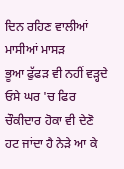ਦਿਨ ਰਹਿਣ ਵਾਲੀਆਂ ਮਾਸੀਆਂ ਮਾਸੜ
ਭੂਆ ਫੁੱਫੜ ਵੀ ਨਹੀਂ ਵੜ੍ਹਦੇ ਓਸੇ ਘਰ 'ਚ ਫਿਰ
ਚੌਕੀਦਾਰ ਹੋਕਾ ਵੀ ਦੇਣੋ ਹਟ ਜਾਂਦਾ ਹੈ ਨੇੜੇ ਆ ਕੇ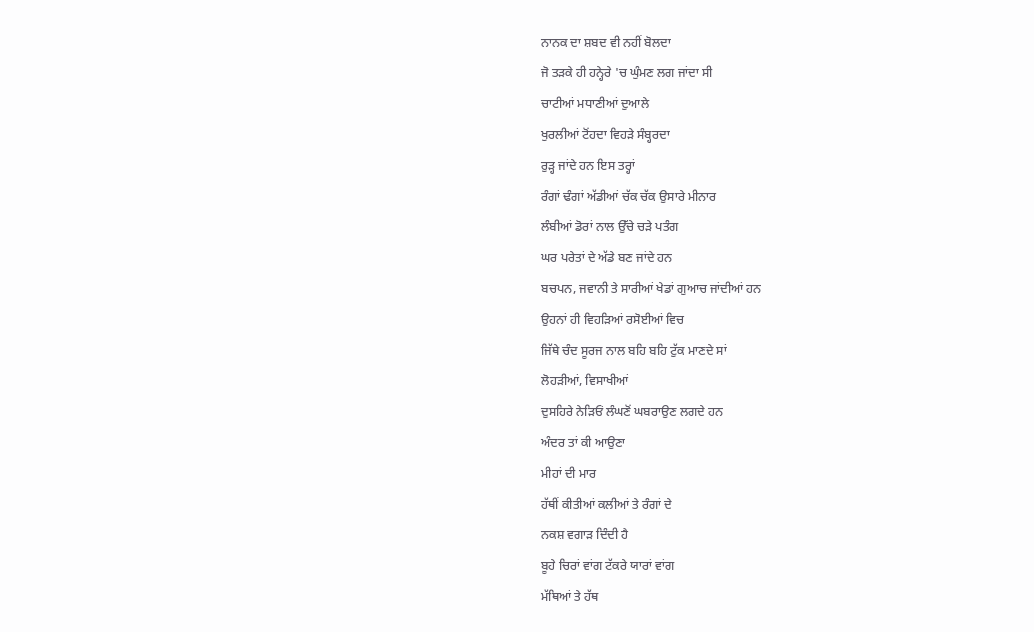ਨਾਨਕ ਦਾ ਸ਼ਬਦ ਵੀ ਨਹੀਂ ਬੋਲਦਾ
ਜੋ ਤੜਕੇ ਹੀ ਹਨ੍ਹੇਰੇ 'ਚ ਘੁੰਮਣ ਲਗ ਜਾਂਦਾ ਸੀ
ਚਾਟੀਆਂ ਮਧਾਣੀਆਂ ਦੁਆਲੇ
ਖੁਰਲੀਆਂ ਟੋਂਹਦਾ ਵਿਹੜੇ ਸੰਬ੍ਹਰਦਾ
ਰੁੜ੍ਹ ਜਾਂਦੇ ਹਨ ਇਸ ਤਰ੍ਹਾਂ
ਰੰਗਾਂ ਢੰਗਾਂ ਅੱਡੀਆਂ ਚੱਕ ਚੱਕ ਉਸਾਰੇ ਮੀਨਾਰ
ਲੰਬੀਆਂ ਡੋਰਾਂ ਨਾਲ ਉੱਚੇ ਚੜੇ ਪਤੰਗ
ਘਰ ਪਰੇਤਾਂ ਦੇ ਅੱਡੇ ਬਣ ਜਾਂਦੇ ਹਨ
ਬਚਪਨ, ਜਵਾਨੀ ਤੇ ਸਾਰੀਆਂ ਖੇਡਾਂ ਗੁਆਚ ਜਾਂਦੀਆਂ ਹਨ
ਉਹਨਾਂ ਹੀ ਵਿਹੜਿਆਂ ਰਸੋਈਆਂ ਵਿਚ
ਜਿੱਥੇ ਚੰਦ ਸੂਰਜ ਨਾਲ ਬਹਿ ਬਹਿ ਟੁੱਕ ਮਾਣਦੇ ਸਾਂ
ਲੋਹੜੀਆਂ, ਵਿਸਾਖੀਆਂ
ਦੁਸਹਿਰੇ ਨੇੜਿਓਂ ਲੰਘਣੋਂ ਘਬਰਾਉਣ ਲਗਦੇ ਹਨ
ਅੰਦਰ ਤਾਂ ਕੀ ਆਉਣਾ
ਮੀਹਾਂ ਦੀ ਮਾਰ
ਹੱਥੀਂ ਕੀਤੀਆਂ ਕਲੀਆਂ ਤੇ ਰੰਗਾਂ ਦੇ
ਨਕਸ਼ ਵਗਾੜ ਦਿੰਦੀ ਹੈ
ਬੂਹੇ ਚਿਰਾਂ ਵਾਂਗ ਟੱਕਰੇ ਯਾਰਾਂ ਵਾਂਗ
ਮੱਥਿਆਂ ਤੇ ਹੱਥ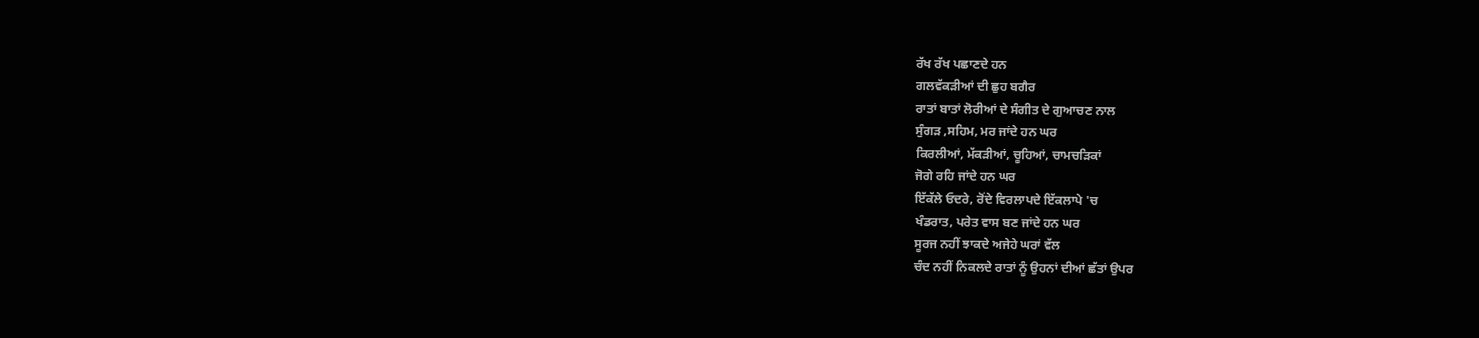ਰੱਖ ਰੱਖ ਪਛਾਣਦੇ ਹਨ
ਗਲਵੱਕੜੀਆਂ ਦੀ ਛੁਹ ਬਗੈਰ
ਰਾਤਾਂ ਬਾਤਾਂ ਲੋਰੀਆਂ ਦੇ ਸੰਗੀਤ ਦੇ ਗੁਆਚਣ ਨਾਲ
ਸੁੰਗੜ ,ਸਹਿਮ, ਮਰ ਜਾਂਦੇ ਹਨ ਘਰ
ਕਿਰਲੀਆਂ, ਮੱਕੜੀਆਂ, ਚੂਹਿਆਂ, ਚਾਮਚੜਿਕਾਂ
ਜੋਗੇ ਰਹਿ ਜਾਂਦੇ ਹਨ ਘਰ
ਇੱਕੱਲੇ ਓਦਰੇ, ਰੋਂਦੇ ਵਿਰਲਾਪਦੇ ਇੱਕਲਾਪੇ 'ਚ
ਖੰਡਰਾਤ, ਪਰੇਤ ਵਾਸ ਬਣ ਜਾਂਦੇ ਹਨ ਘਰ
ਸੂਰਜ ਨਹੀਂ ਝਾਕਦੇ ਅਜੇਹੇ ਘਰਾਂ ਵੱਲ
ਚੰਦ ਨਹੀਂ ਨਿਕਲਦੇ ਰਾਤਾਂ ਨੂੰ ਉਹਨਾਂ ਦੀਆਂ ਛੱਤਾਂ ਉਪਰ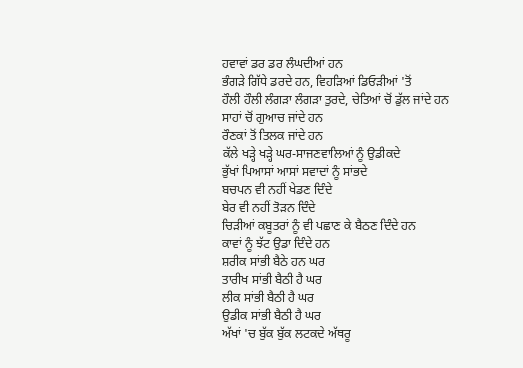ਹਵਾਵਾਂ ਡਰ ਡਰ ਲੰਘਦੀਆਂ ਹਨ
ਭੰਗੜੇ ਗਿੱਧੇ ਡਰਦੇ ਹਨ, ਵਿਹੜਿਆਂ ਡਿਓੜੀਆਂ 'ਤੋਂ
ਹੌਲੀ ਹੌਲੀ ਲੰਗੜਾ ਲੰਗੜਾ ਤੁਰਦੇ, ਚੇਤਿਆਂ ਚੋਂ ਡੁੱਲ ਜਾਂਦੇ ਹਨ
ਸਾਹਾਂ ਚੋਂ ਗੁਆਚ ਜਾਂਦੇ ਹਨ
ਰੌਣਕਾਂ ਤੋਂ ਤਿਲਕ ਜਾਂਦੇ ਹਨ
ਕੱਲੇ ਖੜ੍ਹੇ ਖੜ੍ਹੇ ਘਰ-ਸਾਜਣਵਾਲਿਆਂ ਨੂੰ ਉਡੀਕਦੇ
ਭੁੱਖਾਂ ਪਿਆਸਾਂ ਆਸਾਂ ਸਵਾਦਾਂ ਨੂੰ ਸਾਂਭਦੇ
ਬਚਪਨ ਵੀ ਨਹੀਂ ਖੇਡਣ ਦਿੰਦੇ
ਬੇਰ ਵੀ ਨਹੀਂ ਤੋੜਨ ਦਿੰਦੇ
ਚਿੜੀਆਂ ਕਬੂਤਰਾਂ ਨੂੰ ਵੀ ਪਛਾਣ ਕੇ ਬੈਠਣ ਦਿੰਦੇ ਹਨ
ਕਾਵਾਂ ਨੂੰ ਝੱਟ ਉਡਾ ਦਿੰਦੇ ਹਨ
ਸ਼ਰੀਕ ਸਾਂਭੀ ਬੈਠੇ ਹਨ ਘਰ
ਤਾਰੀਖ ਸਾਂਭੀ ਬੈਠੀ ਹੈ ਘਰ
ਲੀਕ ਸਾਂਭੀ ਬੈਠੀ ਹੈ ਘਰ
ਉਡੀਕ ਸਾਂਭੀ ਬੈਠੀ ਹੈ ਘਰ
ਅੱਖਾਂ 'ਚ ਬੁੱਕ ਬੁੱਕ ਲਟਕਦੇ ਅੱਥਰੂ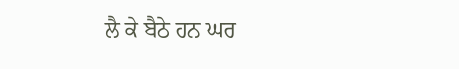ਲੈ ਕੇ ਬੈਠੇ ਹਨ ਘਰ